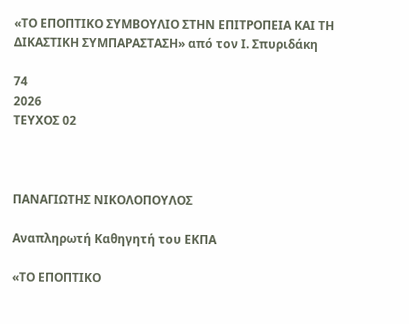«ΤΟ ΕΠΟΠΤΙΚΟ ΣΥΜΒΟΥΛΙΟ ΣΤΗΝ ΕΠΙΤΡΟΠΕΙΑ ΚΑΙ ΤΗ ΔΙΚΑΣΤΙΚΗ ΣΥΜΠΑΡΑΣΤΑΣΗ» από τον Ι. Σπυριδάκη

74
2026
ΤΕΥΧΟΣ 02



ΠΑΝΑΓΙΩΤΗΣ ΝΙΚΟΛΟΠΟΥΛΟΣ

Αναπληρωτή Καθηγητή του ΕΚΠΑ

«ΤΟ ΕΠΟΠΤΙΚΟ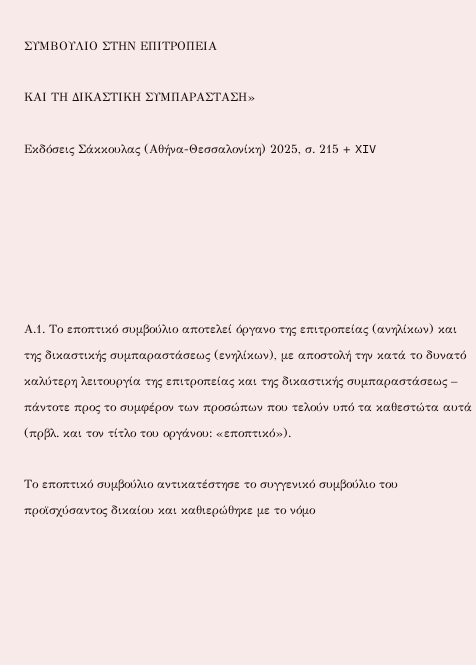ΣΥΜΒΟΥΛΙΟ ΣΤΗΝ ΕΠΙΤΡΟΠΕΙΑ

ΚΑΙ ΤΗ ΔΙΚΑΣΤΙΚΗ ΣΥΜΠΑΡΑΣΤΑΣΗ»

Εκδόσεις Σάκκουλας (Αθήνα-Θεσσαλονίκη) 2025, σ. 215 + XIV






Α.1. Το εποπτικό συμβούλιο αποτελεί όργανο της επιτροπείας (ανηλίκων) και της δικαστικής συμπαραστάσεως (ενηλίκων), με αποστολή την κατά το δυνατό καλύτερη λειτουργία της επιτροπείας και της δικαστικής συμπαραστάσεως – πάντοτε προς το συμφέρον των προσώπων που τελούν υπό τα καθεστώτα αυτά (πρβλ. και τον τίτλο του οργάνου: «εποπτικό»).

Το εποπτικό συμβούλιο αντικατέστησε το συγγενικό συμβούλιο του προϊσχύσαντος δικαίου και καθιερώθηκε με το νόμο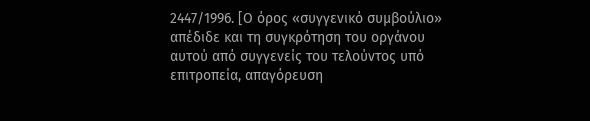2447/1996. [Ο όρος «συγγενικό συμβούλιο» απέδιδε και τη συγκρότηση του οργάνου αυτού από συγγενείς του τελούντος υπό επιτροπεία, απαγόρευση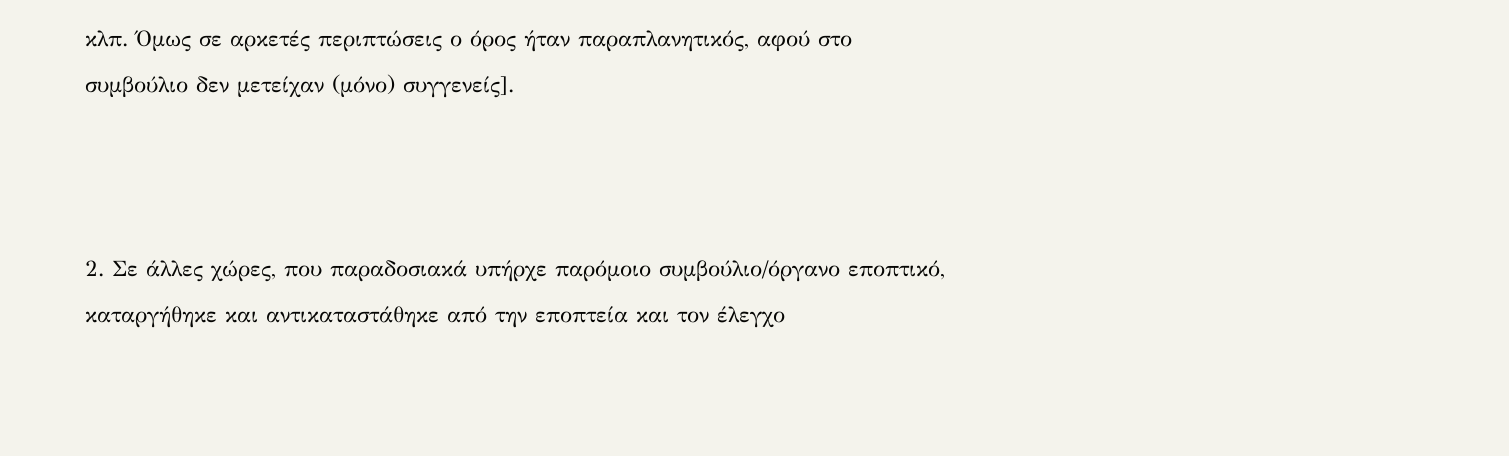κλπ. Όμως σε αρκετές περιπτώσεις ο όρος ήταν παραπλανητικός, αφού στο συμβούλιο δεν μετείχαν (μόνο) συγγενείς].



2. Σε άλλες χώρες, που παραδοσιακά υπήρχε παρόμοιο συμβούλιο/όργανο εποπτικό, καταργήθηκε και αντικαταστάθηκε από την εποπτεία και τον έλεγχο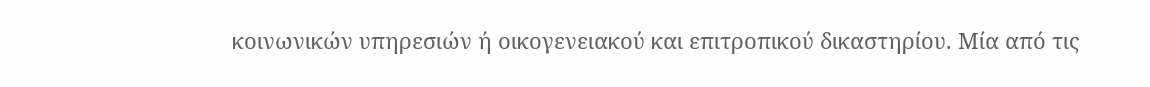κοινωνικών υπηρεσιών ή οικογενειακού και επιτροπικού δικαστηρίου. Μία από τις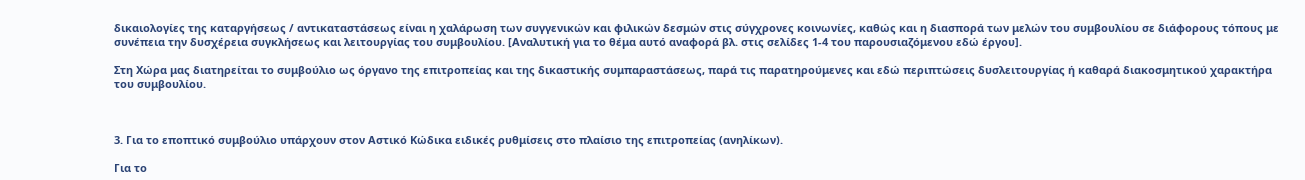δικαιολογίες της καταργήσεως / αντικαταστάσεως είναι η χαλάρωση των συγγενικών και φιλικών δεσμών στις σύγχρονες κοινωνίες, καθώς και η διασπορά των μελών του συμβουλίου σε διάφορους τόπους με συνέπεια την δυσχέρεια συγκλήσεως και λειτουργίας του συμβουλίου. [Αναλυτική για το θέμα αυτό αναφορά βλ. στις σελίδες 1-4 του παρουσιαζόμενου εδώ έργου].

Στη Χώρα μας διατηρείται το συμβούλιο ως όργανο της επιτροπείας και της δικαστικής συμπαραστάσεως, παρά τις παρατηρούμενες και εδώ περιπτώσεις δυσλειτουργίας ή καθαρά διακοσμητικού χαρακτήρα του συμβουλίου.



3. Για το εποπτικό συμβούλιο υπάρχουν στον Αστικό Κώδικα ειδικές ρυθμίσεις στο πλαίσιο της επιτροπείας (ανηλίκων).

Για το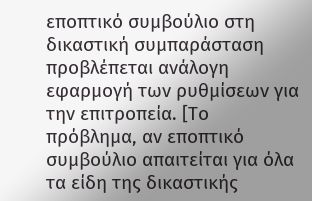εποπτικό συμβούλιο στη δικαστική συμπαράσταση προβλέπεται ανάλογη εφαρμογή των ρυθμίσεων για την επιτροπεία. [Το πρόβλημα, αν εποπτικό συμβούλιο απαιτείται για όλα τα είδη της δικαστικής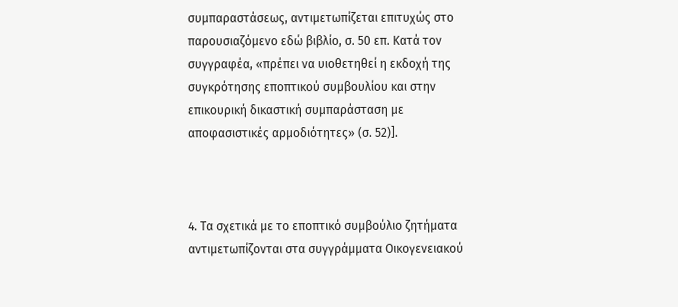συμπαραστάσεως, αντιμετωπίζεται επιτυχώς στο παρουσιαζόμενο εδώ βιβλίο, σ. 50 επ. Κατά τον συγγραφέα, «πρέπει να υιοθετηθεί η εκδοχή της συγκρότησης εποπτικού συμβουλίου και στην επικουρική δικαστική συμπαράσταση με αποφασιστικές αρμοδιότητες» (σ. 52)].



4. Τα σχετικά με το εποπτικό συμβούλιο ζητήματα αντιμετωπίζονται στα συγγράμματα Οικογενειακού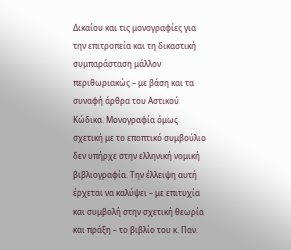Δικαίου και τις μονογραφίες για την επιτροπεία και τη δικαστική συμπαράσταση μάλλον περιθωριακώς – με βάση και τα συναφή άρθρα του Αστικού Κώδικα. Μονογραφία όμως σχετική με το εποπτικό συμβούλιο δεν υπήρχε στην ελληνική νομική βιβλιογραφία. Την έλλειψη αυτή έρχεται να καλύψει – με επιτυχία και συμβολή στην σχετική θεωρία και πράξη – το βιβλίο του κ. Παν.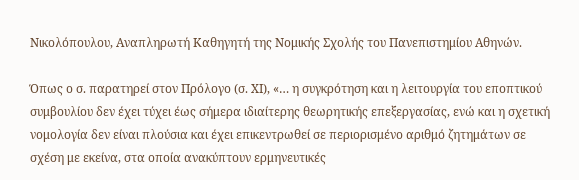Νικολόπουλου, Αναπληρωτή Καθηγητή της Νομικής Σχολής του Πανεπιστημίου Αθηνών.

Όπως ο σ. παρατηρεί στον Πρόλογο (σ. XI), «… η συγκρότηση και η λειτουργία του εποπτικού συμβουλίου δεν έχει τύχει έως σήμερα ιδιαίτερης θεωρητικής επεξεργασίας, ενώ και η σχετική νομολογία δεν είναι πλούσια και έχει επικεντρωθεί σε περιορισμένο αριθμό ζητημάτων σε σχέση με εκείνα, στα οποία ανακύπτουν ερμηνευτικές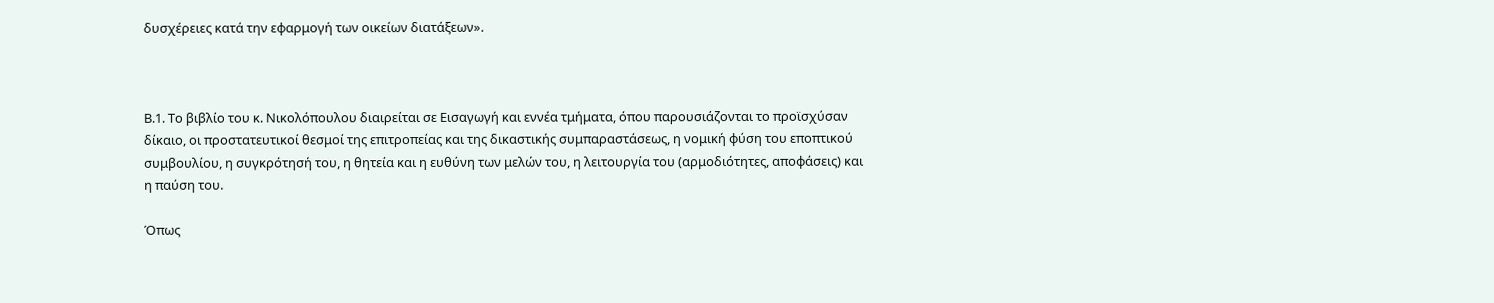δυσχέρειες κατά την εφαρμογή των οικείων διατάξεων».



Β.1. Το βιβλίο του κ. Νικολόπουλου διαιρείται σε Εισαγωγή και εννέα τμήματα, όπου παρουσιάζονται το προϊσχύσαν δίκαιο, οι προστατευτικοί θεσμοί της επιτροπείας και της δικαστικής συμπαραστάσεως, η νομική φύση του εποπτικού συμβουλίου, η συγκρότησή του, η θητεία και η ευθύνη των μελών του, η λειτουργία του (αρμοδιότητες, αποφάσεις) και η παύση του.

Όπως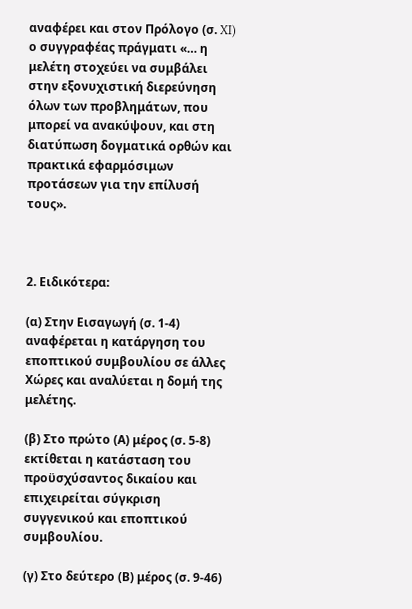αναφέρει και στον Πρόλογο (σ. XI) ο συγγραφέας πράγματι «… η μελέτη στοχεύει να συμβάλει στην εξονυχιστική διερεύνηση όλων των προβλημάτων, που μπορεί να ανακύψουν, και στη διατύπωση δογματικά ορθών και πρακτικά εφαρμόσιμων προτάσεων για την επίλυσή τους».



2. Ειδικότερα:

(α) Στην Εισαγωγή (σ. 1-4) αναφέρεται η κατάργηση του εποπτικού συμβουλίου σε άλλες Χώρες και αναλύεται η δομή της μελέτης.

(β) Στο πρώτο (Α) μέρος (σ. 5-8) εκτίθεται η κατάσταση του προϋσχύσαντος δικαίου και επιχειρείται σύγκριση συγγενικού και εποπτικού συμβουλίου.

(γ) Στο δεύτερο (Β) μέρος (σ. 9-46)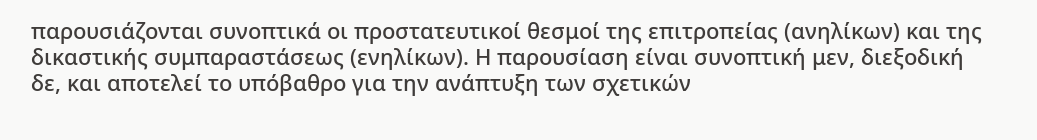παρουσιάζονται συνοπτικά οι προστατευτικοί θεσμοί της επιτροπείας (ανηλίκων) και της δικαστικής συμπαραστάσεως (ενηλίκων). Η παρουσίαση είναι συνοπτική μεν, διεξοδική δε, και αποτελεί το υπόβαθρο για την ανάπτυξη των σχετικών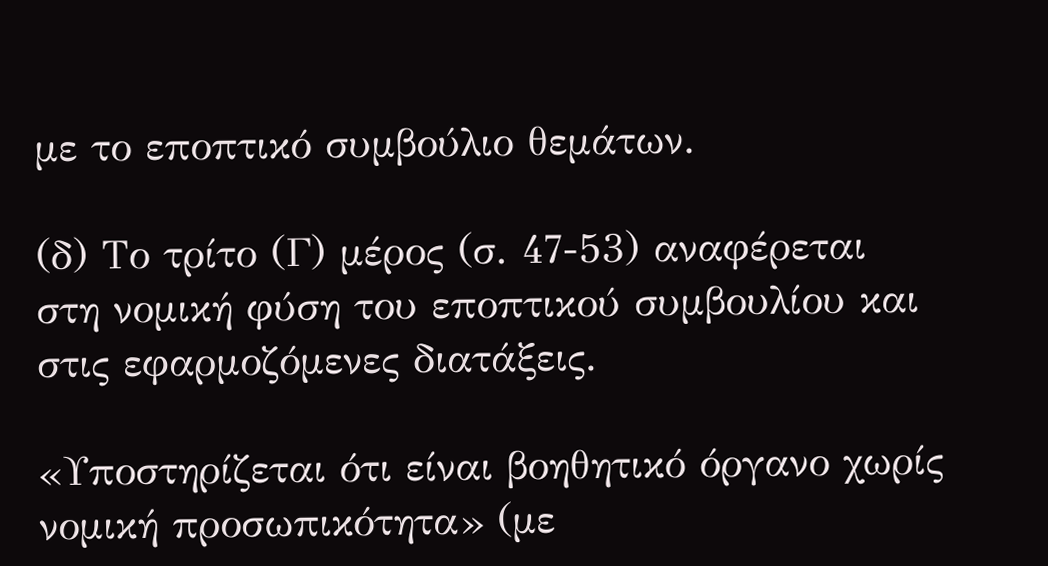με το εποπτικό συμβούλιο θεμάτων.

(δ) Το τρίτο (Γ) μέρος (σ. 47-53) αναφέρεται στη νομική φύση του εποπτικού συμβουλίου και στις εφαρμοζόμενες διατάξεις.

«Υποστηρίζεται ότι είναι βοηθητικό όργανο χωρίς νομική προσωπικότητα» (με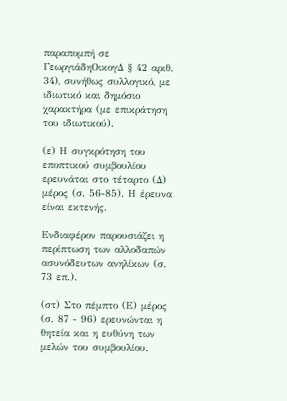παραπομπή σε ΓεωργιάδηΟικογΔ § 42 αριθ. 34), συνήθως συλλογικό, με ιδιωτικό και δημόσιο χαρακτήρα (με επικράτηση του ιδιωτικού).

(ε) Η συγκρότηση του εποπτικού συμβουλίου ερευνάται στο τέταρτο (Δ) μέρος (σ. 56-85). Η έρευνα είναι εκτενής.

Ενδιαφέρον παρουσιάζει η περίπτωση των αλλοδαπών ασυνόδευτων ανηλίκων (σ. 73 επ.).

(στ) Στο πέμπτο (Ε) μέρος (σ. 87 - 96) ερευνώνται η θητεία και η ευθύνη των μελών του συμβουλίου.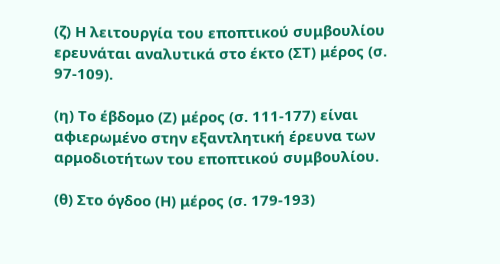(ζ) Η λειτουργία του εποπτικού συμβουλίου ερευνάται αναλυτικά στο έκτο (ΣΤ) μέρος (σ. 97-109).

(η) Το έβδομο (Ζ) μέρος (σ. 111-177) είναι αφιερωμένο στην εξαντλητική έρευνα των αρμοδιοτήτων του εποπτικού συμβουλίου.

(θ) Στο όγδοο (Η) μέρος (σ. 179-193)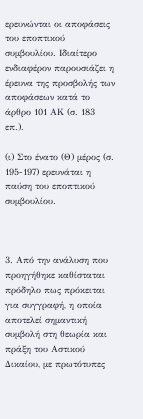ερευνώνται οι αποφάσεις του εποπτικού συμβουλίου. Ιδιαίτερο ενδιαφέρον παρουσιάζει η έρευνα της προσβολής των αποφάσεων κατά το άρθρο 101 ΑΚ (σ. 183 επ.).

(ι) Στο ένατο (Θ) μέρος (σ. 195-197) ερευνάται η παύση του εποπτικού συμβουλίου.



3. Από την ανάλυση που προηγήθηκε καθίσταται πρόδηλο πως πρόκειται για συγγραφή, η οποία αποτελεί σημαντική συμβολή στη θεωρία και πράξη του Αστικού Δικαίου, με πρωτότυπες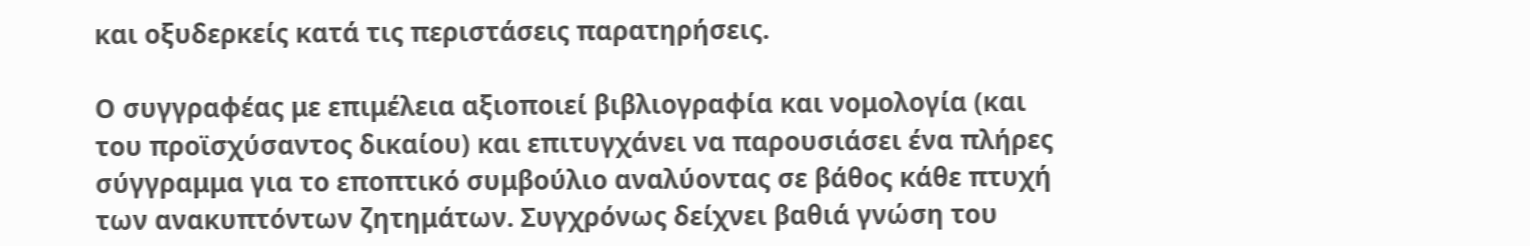και οξυδερκείς κατά τις περιστάσεις παρατηρήσεις.

Ο συγγραφέας με επιμέλεια αξιοποιεί βιβλιογραφία και νομολογία (και του προϊσχύσαντος δικαίου) και επιτυγχάνει να παρουσιάσει ένα πλήρες σύγγραμμα για το εποπτικό συμβούλιο αναλύοντας σε βάθος κάθε πτυχή των ανακυπτόντων ζητημάτων. Συγχρόνως δείχνει βαθιά γνώση του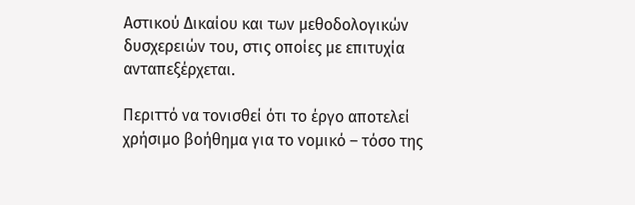Αστικού Δικαίου και των μεθοδολογικών δυσχερειών του, στις οποίες με επιτυχία ανταπεξέρχεται.

Περιττό να τονισθεί ότι το έργο αποτελεί χρήσιμο βοήθημα για το νομικό – τόσο της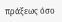πράξεως όσο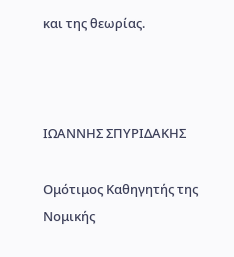και της θεωρίας.



ΙΩΑΝΝΗΣ ΣΠΥΡΙΔΑΚΗΣ

Ομότιμος Καθηγητής της Νομικής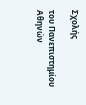Σχολής

του Πανεπιστημίου Αθηνών